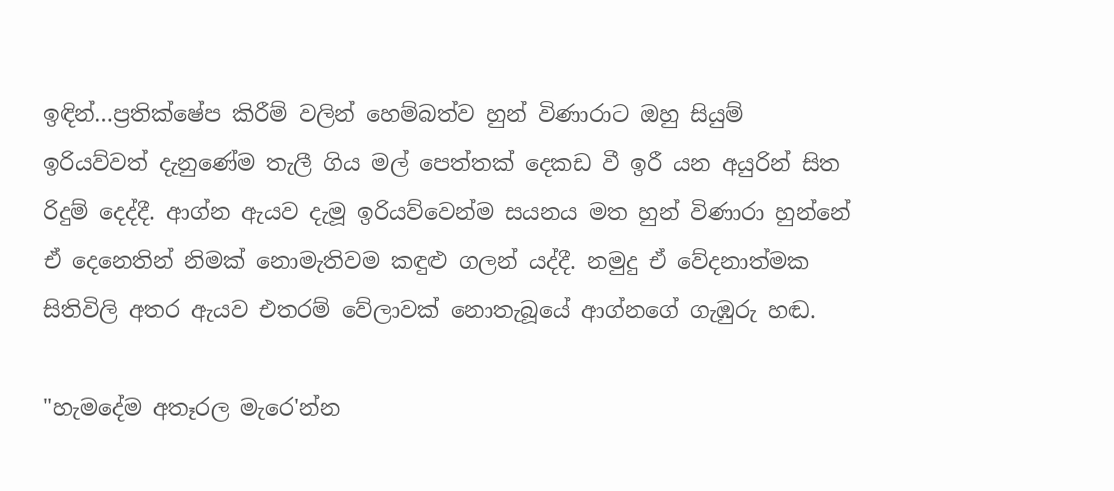ඉඳින්…ප්‍රතික්ෂේප කිරීම් වලින් හෙම්බත්ව හුන් විණාරාට ඔහු සියුම් ඉරියව්වත් දැනුණේම තැලී ගිය මල් පෙත්තක් දෙකඩ වී ඉරී යන අයුරින් සිත රිදුම් දෙද්දී. ආග්න ඇයව දැමූ ඉරියව්වෙන්ම සයනය මත හුන් විණාරා හුන්නේ ඒ දෙනෙතින් නිමක් නොමැතිවම කඳුළු ගලන් යද්දී. නමුදු ඒ වේදනාත්මක සිතිවිලි අතර ඇයව එතරම් වේලාවක් නොතැබූයේ ආග්නගේ ගැඹුරු හඬ.

"හැමදේම අතෑරල මැරෙ'න්න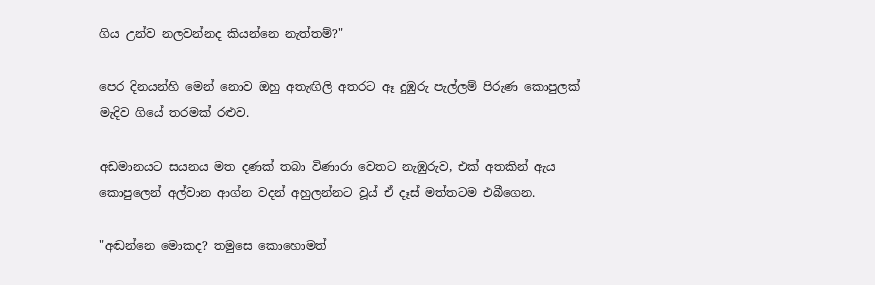ගිය උන්ව නලවන්නද කියන්නෙ නැත්තම්?"

පෙර දිනයන්හි මෙන් නොව ඔහු අතැඟිලි අතරට ඈ දුඹුරු පැල්ලම් පිරුණ කොපුලක් මැදිව ගියේ තරමක් රළුව.

අඩමානයට සයනය මත දණක් තබා විණාරා වෙතට නැඹුරුව, එක් අතකින් ඇය කොපුලෙන් අල්වාන ආග්න වදන් අහුලන්නට වූය් ඒ දෑස් මත්තටම එබීගෙන.

"අඬන්නෙ මොකද? තමුසෙ කොහොමත්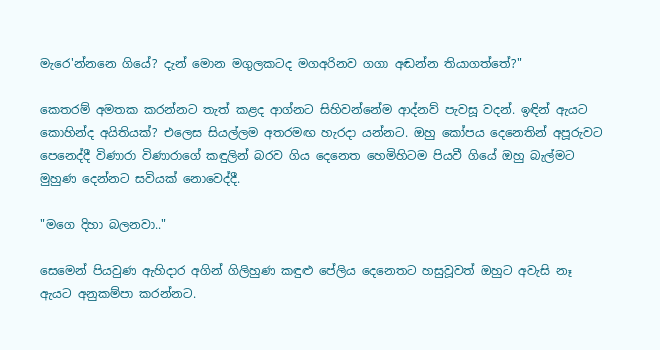මැරෙ'න්නනෙ ගියේ? දැන් මොන මගුලකටද මගඅරිනව ගගා අඬන්න තියාගත්තේ?"

කෙතරම් අමතක කරන්නට තැත් කළද ආග්නට සිහිවන්නේම ආද්නව් පැවසූ වදන්. ඉඳින් ඇයට කොහින්ද අයිතියක්? එලෙස සියල්ලම අතරමඟ හැරදා යන්නට. ඔහු කෝපය දෙනෙතින් අපූරුවට පෙනෙද්දී විණාරා විණාරාගේ කඳුලින් බරව ගිය දෙනෙත හෙමිහිටම පියවී ගියේ ඔහු බැල්මට මුහුණ දෙන්නට සවියක් නොවෙද්දී.

"මගෙ දිහා බලනවා.."

සෙමෙන් පියවුණ ඇහිදාර අගින් ගිලිහුණ කඳුළු පේලිය දෙනෙතට හසුවූවත් ඔහුට අවැසි නෑ ඇයට අනුකම්පා කරන්නට.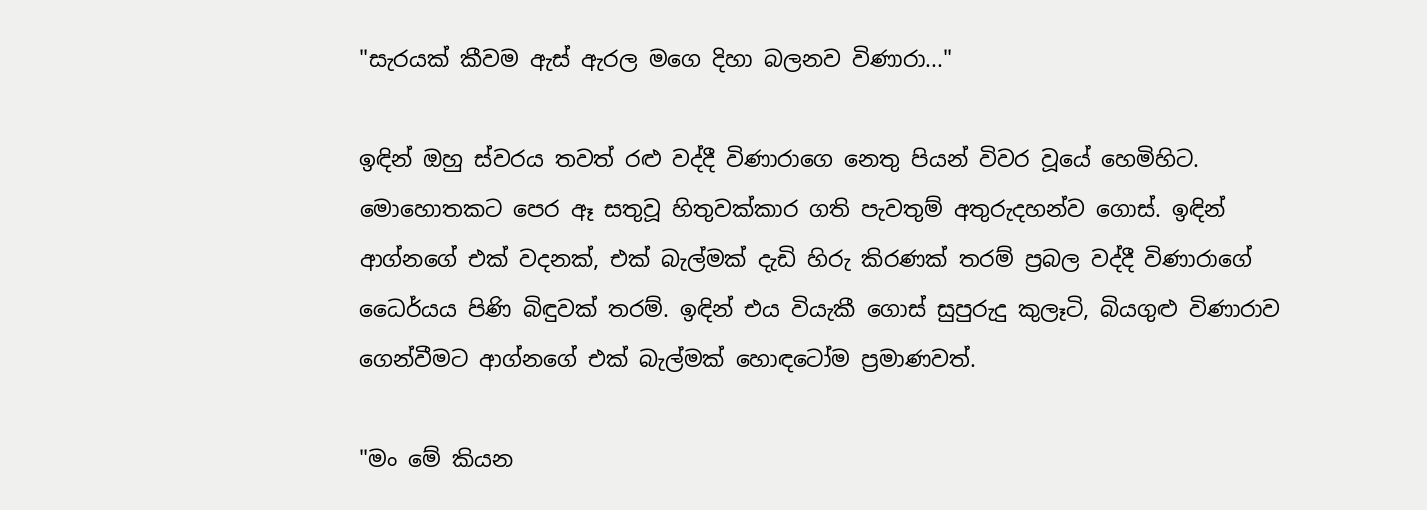"සැරයක් කීවම ඇස් ඇරල මගෙ දිහා බලනව විණාරා..."

ඉඳින් ඔහු ස්වරය තවත් රළු වද්දී විණාරාගෙ නෙතු පියන් විවර වූයේ හෙමිහිට. මොහොතකට පෙර ඈ සතුවූ හිතුවක්කාර ගති පැවතුම් අතුරුදහන්ව ගොස්. ඉඳින් ආග්නගේ එක් වදනක්, එක් බැල්මක් දැඩි හිරු කිරණක් තරම් ප්‍රබල වද්දී විණාරාගේ ධෛර්යය පිණි බිඳුවක් තරම්. ඉඳින් එය වියැකී ගොස් සුපුරුදු කුලෑටි, බියගුළු විණාරාව ගෙන්වීමට ආග්නගේ එක් බැල්මක් හොඳටෝම ප්‍රමාණවත්.

"මං මේ කියන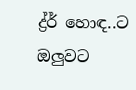ද්‍ර්ර් හොඳ..ට ඔලුවට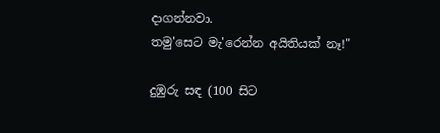දාගන්නවා.
තමු'සෙට මැ'රෙන්න අයිතියක් නෑ!"

දුඹුරු සඳ (100 සිට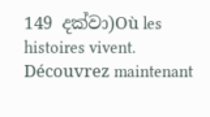149 දක්වා)Où les histoires vivent. Découvrez maintenant